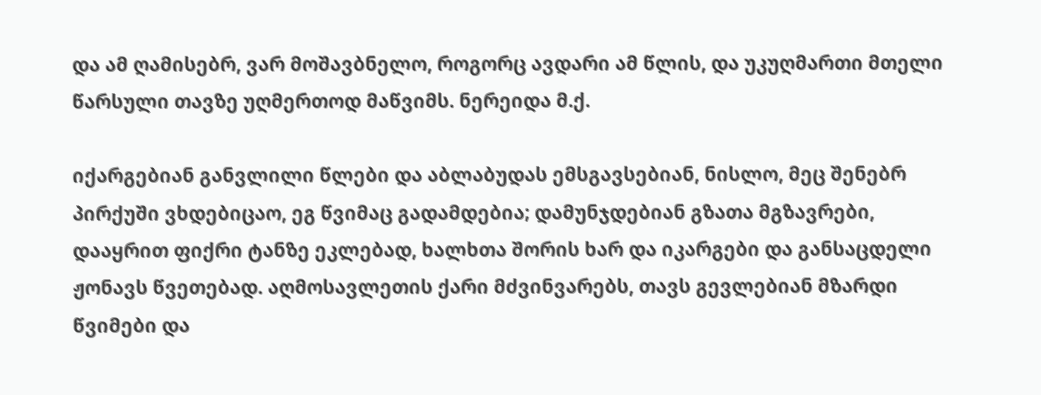და ამ ღამისებრ, ვარ მოშავბნელო, როგორც ავდარი ამ წლის, და უკუღმართი მთელი წარსული თავზე უღმერთოდ მაწვიმს. ნერეიდა მ.ქ.

იქარგებიან განვლილი წლები და აბლაბუდას ემსგავსებიან, ნისლო, მეც შენებრ პირქუში ვხდებიცაო, ეგ წვიმაც გადამდებია; დამუნჯდებიან გზათა მგზავრები, დააყრით ფიქრი ტანზე ეკლებად, ხალხთა შორის ხარ და იკარგები და განსაცდელი ჟონავს წვეთებად. აღმოსავლეთის ქარი მძვინვარებს, თავს გევლებიან მზარდი წვიმები და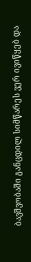ბავშვობაში განცდილ სიმწარეს ვერ ივიწყებ და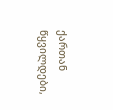ქართან წყვილდები,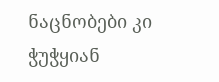ნაცნობები კი ჭუჭყიან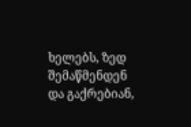ხელებს, ზედ შემაწმენდენ და გაქრებიან,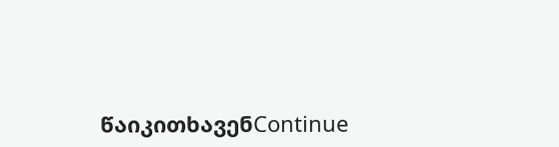წაიკითხავენContinue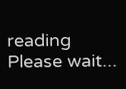reading
Please wait...